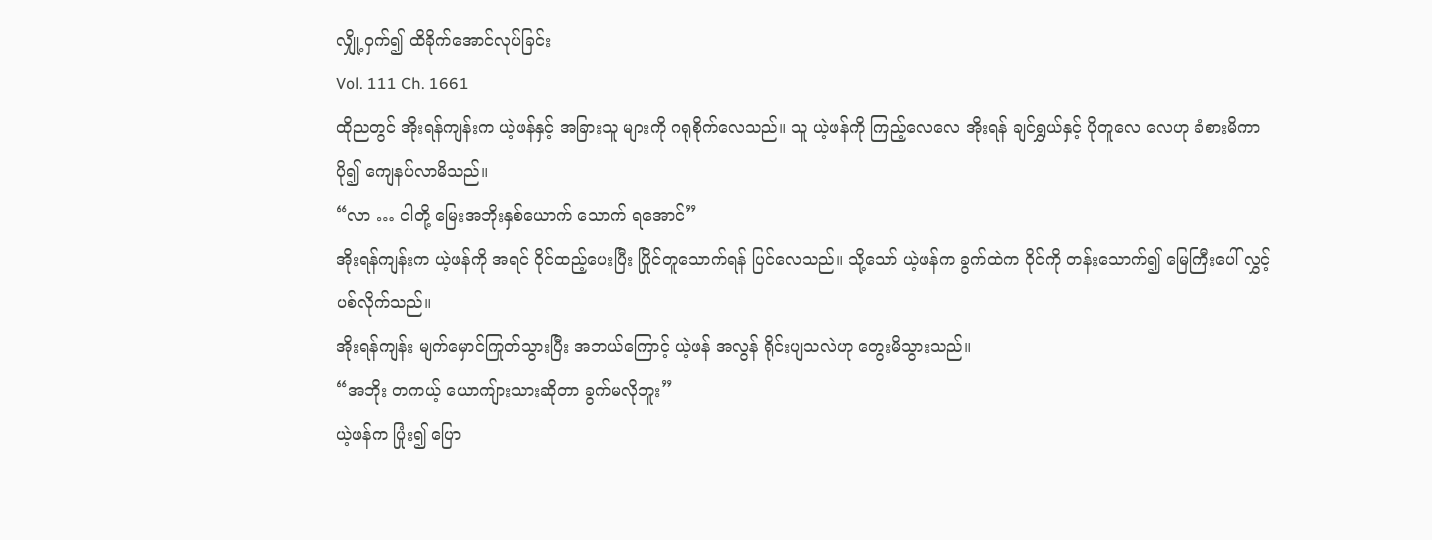လျှို့ဝှက်၍ ထိခိုက်အောင်လုပ်ခြင်း
Vol. 111 Ch. 1661
ထိုညတွင် အိုးရန်ကျန်းက ယဲ့ဖန်နှင့် အခြားသူ များကို ဂရုစိုက်လေသည်။ သူ ယဲ့ဖန်ကို ကြည့်လေလေ အိုးရန် ချင်ရွှယ်နှင့် ပိုတူလေ လေဟု ခံစားမိကာ ပို၍ ကျေနပ်လာမိသည်။
“လာ … ငါတို့ မြေးအဘိုးနှစ်ယောက် သောက် ရအောင်”
အိုးရန်ကျန်းက ယဲ့ဖန်ကို အရင် ဝိုင်ထည့်ပေးပြီး ပြိုင်တူသောက်ရန် ပြင်လေသည်။ သို့သော် ယဲ့ဖန်က ခွက်ထဲက ဝိုင်ကို တန်းသောက်၍ မြေကြီးပေါ် လွှင့်ပစ်လိုက်သည်။
အိုးရန်ကျန်း မျက်မှောင်ကြုတ်သွားပြီး အဘယ်ကြောင့် ယဲ့ဖန် အလွန် ရိုင်းပျသလဲဟု တွေးမိသွားသည်။
“အဘိုး တကယ့် ယောကျ်ားသားဆိုတာ ခွက်မလိုဘူး”
ယဲ့ဖန်က ပြုံး၍ ပြော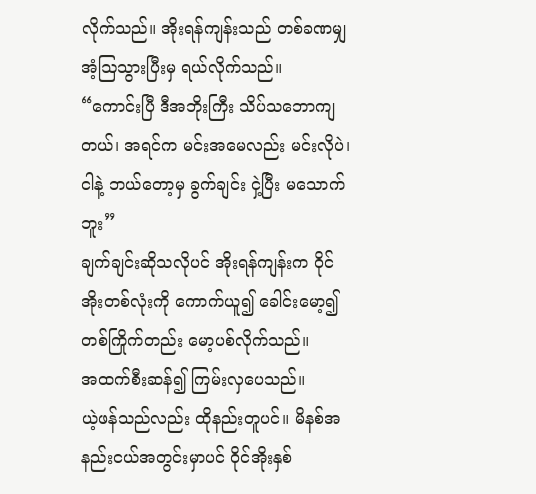လိုက်သည်။ အိုးရန်ကျန်းသည် တစ်ခဏမျှ အံ့ဩသွားပြီးမှ ရယ်လိုက်သည်။
“ကောင်းပြီ ဒီအဘိုးကြီး သိပ်သဘောကျတယ်၊ အရင်က မင်းအမေလည်း မင်းလိုပဲ၊ ငါနဲ့ ဘယ်တော့မှ ခွက်ချင်း ငှဲ့ပြီး မသောက်ဘူး”
ချက်ချင်းဆိုသလိုပင် အိုးရန်ကျန်းက ဝိုင်အိုးတစ်လုံးကို ကောက်ယူ၍ ခေါင်းမော့၍ တစ်ကြိုက်တည်း မော့ပစ်လိုက်သည်။
အထက်စီးဆန်၍ ကြမ်းလှပေသည်။
ယဲ့ဖန်သည်လည်း ထိုနည်းတူပင်။ မိနစ်အနည်းငယ်အတွင်းမှာပင် ဝိုင်အိုးနှစ်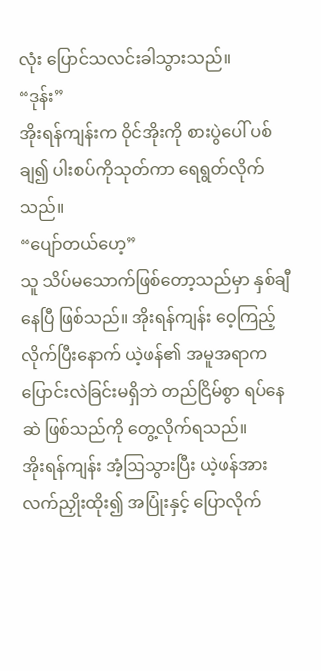လုံး ပြောင်သလင်းခါသွားသည်။
“ဒုန်း”
အိုးရန်ကျန်းက ဝိုင်အိုးကို စားပွဲပေါ် ပစ်ချ၍ ပါးစပ်ကိုသုတ်ကာ ရေရွတ်လိုက်သည်။
“ပျော်တယ်ဟေ့”
သူ သိပ်မသောက်ဖြစ်တော့သည်မှာ နှစ်ချီနေပြီ ဖြစ်သည်။ အိုးရန်ကျန်း ဝေ့ကြည့်လိုက်ပြီးနောက် ယဲ့ဖန်၏ အမူအရာက ပြောင်းလဲခြင်းမရှိဘဲ တည်ငြိမ်စွာ ရပ်နေဆဲ ဖြစ်သည်ကို တွေ့လိုက်ရသည်။
အိုးရန်ကျန်း အံ့ဩသွားပြီး ယဲ့ဖန်အား လက်ညှိုးထိုး၍ အပြုံးနှင့် ပြောလိုက်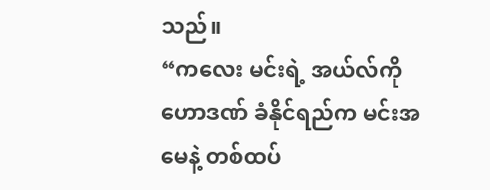သည်။
“ကလေး မင်းရဲ့ အယ်လ်ကိုဟောဒဏ် ခံနိုင်ရည်က မင်းအမေနဲ့ တစ်ထပ်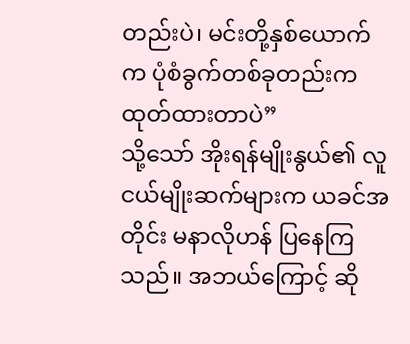တည်းပဲ၊ မင်းတို့နှစ်ယောက်က ပုံစံခွက်တစ်ခုတည်းက ထုတ်ထားတာပဲ”
သို့သော် အိုးရန်မျိုးနွယ်၏ လူငယ်မျိုးဆက်များက ယခင်အတိုင်း မနာလိုဟန် ပြနေကြသည်။ အဘယ်ကြောင့် ဆို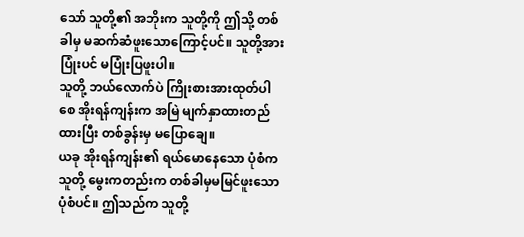သော် သူတို့၏ အဘိုးက သူတို့ကို ဤသို့ တစ်ခါမှ မဆက်ဆံဖူးသောကြောင့်ပင်။ သူတို့အား ပြုံးပင် မပြုံးပြဖူးပါ။
သူတို့ ဘယ်လောက်ပဲ ကြိုးစားအားထုတ်ပါစေ အိုးရန်ကျန်းက အမြဲ မျက်နှာထားတည်ထားပြီး တစ်ခွန်းမှ မပြောချေ။
ယခု အိုးရန်ကျန်း၏ ရယ်မောနေသော ပုံစံက သူတို့ မွေးကတည်းက တစ်ခါမှမမြင်ဖူးသော ပုံစံပင်။ ဤသည်က သူတို့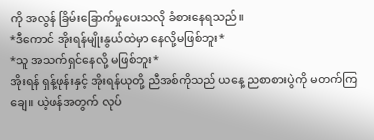ကို အလွန် ခြိမ်းခြောက်မှုပေးသလို ခံစားနေရသည်။
*ဒီကောင် အိုးရန်မျိုးနွယ်ထဲမှာ နေလို့မဖြစ်ဘူး*
*သူ အသက်ရှင်နေလို့ မဖြစ်ဘူး*
အိုးရန် ရှန့်ဖုန်းနှင့် အိုးရန်ယုတို့ ညီအစ်ကိုသည် ယနေ့ ညစာစားပွဲကို မတက်ကြချေ။ ယဲ့ဖန်အတွက် လုပ်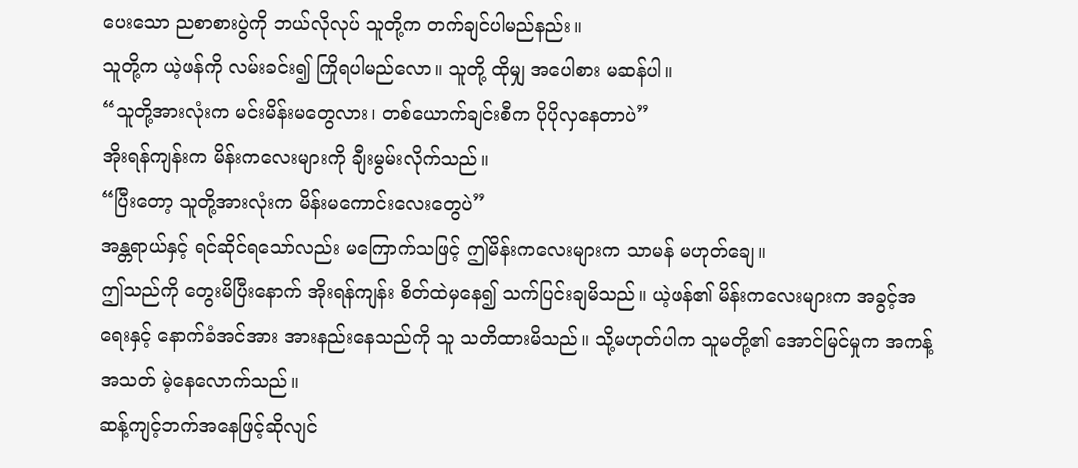ပေးသော ညစာစားပွဲကို ဘယ်လိုလုပ် သူတို့က တက်ချင်ပါမည်နည်း။
သူတို့က ယဲ့ဖန်ကို လမ်းခင်း၍ ကြိုရပါမည်လော။ သူတို့ ထိုမျှ အပေါစား မဆန်ပါ။
“သူတို့အားလုံးက မင်းမိန်းမတွေလား၊ တစ်ယောက်ချင်းစီက ပိုပိုလှနေတာပဲ”
အိုးရန်ကျန်းက မိန်းကလေးများကို ချီးမွမ်းလိုက်သည်။
“ပြီးတော့ သူတို့အားလုံးက မိန်းမကောင်းလေးတွေပဲ”
အန္တရာယ်နှင့် ရင်ဆိုင်ရသော်လည်း မကြောက်သဖြင့် ဤမိန်းကလေးများက သာမန် မဟုတ်ချေ။
ဤသည်ကို တွေးမိပြီးနောက် အိုးရန်ကျန်း စိတ်ထဲမှနေ၍ သက်ပြင်းချမိသည်။ ယဲ့ဖန်၏ မိန်းကလေးများက အခွင့်အရေးနှင့် နောက်ခံအင်အား အားနည်းနေသည်ကို သူ သတိထားမိသည်။ သို့မဟုတ်ပါက သူမတို့၏ အောင်မြင်မှုက အကန့်အသတ် မဲ့နေလောက်သည်။
ဆန့်ကျင့်ဘက်အနေဖြင့်ဆိုလျင်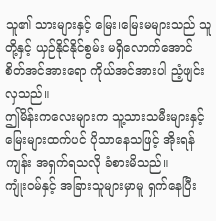သူ၏ သားများနှင့် မြေး၊မြေးမများသည် သူတို့နှင့် ယှဉ်နိုင်နိုင်စွမ်း မရှိလောက်အောင် စိတ်အင်အားရော ကိုယ်အင်အားပါ ညံ့ဖျင်းလှသည်။
ဤမိန်းကလေးများက သူ့သားသမီးများနှင့် မြေးများထက်ပင် ပိုသာနေသဖြင့် အိုးရန်ကျန်း အရှက်ရသလို ခံစားမိသည်။
ကျုံးဝမ်နှင့် အခြားသူများမှာမူ ရှက်နေပြီး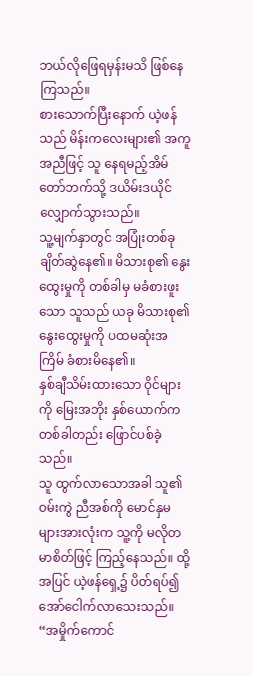ဘယ်လိုဖြေရမှန်းမသိ ဖြစ်နေကြသည်။
စားသောက်ပြီးနောက် ယဲ့ဖန်သည် မိန်းကလေးများ၏ အကူအညီဖြင့် သူ နေရမည့်အိမ်တော်ဘက်သို့ ဒယိမ်းဒယိုင် လျှောက်သွားသည်။
သူ့မျက်နှာတွင် အပြုံးတစ်ခု ချိတ်ဆွဲနေ၏။ မိသားစု၏ နွေးထွေးမှုကို တစ်ခါမှ မခံစားဖူးသော သူသည် ယခု မိသားစု၏ နွေးထွေးမှုကို ပထမဆုံးအကြိမ် ခံစားမိနေ၏။
နှစ်ချီသိမ်းထားသော ဝိုင်များကို မြေးအဘိုး နှစ်ယောက်က တစ်ခါတည်း ဖြောင်ပစ်ခဲ့သည်။
သူ ထွက်လာသောအခါ သူ၏ ဝမ်းကွဲ ညီအစ်ကို မောင်နှမများအားလုံးက သူ့ကို မလိုတမာစိတ်ဖြင့် ကြည့်နေသည်။ ထို့အပြင် ယဲ့ဖန်ရှေ့၌ ပိတ်ရပ်၍ အော်ငေါက်လာသေးသည်။
“အမှိုက်ကောင်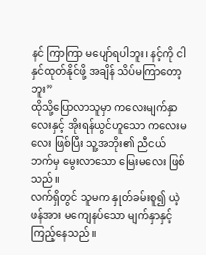နင် ကြာကြာ မပျော်ရပါဘူး၊ နင့်ကို ငါ နှင်ထုတ်နိုင်ဖို့ အချိန် သိပ်မကြာတော့ဘူး”
ထိုသို့ပြောလာသူမှာ ကလေးမျက်နှာလေးနှင့် အိုးရန်ယွင်ဟူသော ကလေးမလေး ဖြစ်ပြီး သူ့အဘိုး၏ ညီငယ်ဘက်မှ မွေးလာသော မြေးမလေး ဖြစ်သည်။
လက်ရှိတွင် သူမက နှုတ်ခမ်းစူ၍ ယဲ့ဖန်အား မကျေနပ်သော မျက်နှာနှင့် ကြည့်နေသည်။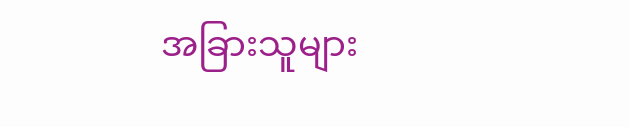အခြားသူများ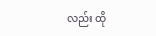လည်း ထို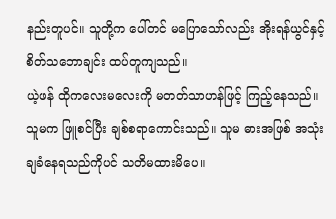နည်းတူပင်။ သူတို့က ပေါ်တင် မပြောသော်လည်း အိုးရန်ယွင်နှင့် စိတ်သဘောချင်း ထပ်တူကျသည်။
ယဲ့ဖန် ထိုကလေးမလေးကို မတတ်သာဟန်ဖြင့် ကြည့်နေသည်။ သူမက ဖြူစင်ပြီး ချစ်စရာကောင်းသည်။ သူမ ဓားအဖြစ် အသုံးချခံနေရသည်ကိုပင် သတိမထားမိပေ။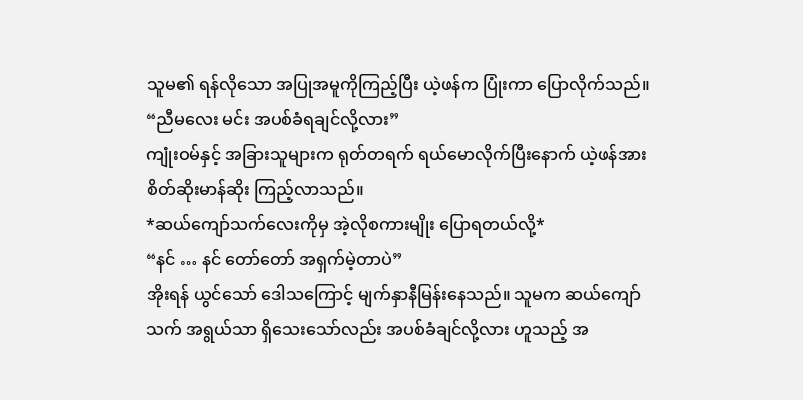သူမ၏ ရန်လိုသော အပြုအမူကိုကြည့်ပြီး ယဲ့ဖန်က ပြုံးကာ ပြောလိုက်သည်။
“ညီမလေး မင်း အပစ်ခံရချင်လို့လား”
ကျုံးဝမ်နှင့် အခြားသူများက ရုတ်တရက် ရယ်မောလိုက်ပြီးနောက် ယဲ့ဖန်အား စိတ်ဆိုးမာန်ဆိုး ကြည့်လာသည်။
*ဆယ်ကျော်သက်လေးကိုမှ အဲ့လိုစကားမျိုး ပြောရတယ်လို့*
“နင် … နင် တော်တော် အရှက်မဲ့တာပဲ”
အိုးရန် ယွင်သော် ဒေါသကြောင့် မျက်နှာနီမြန်းနေသည်။ သူမက ဆယ်ကျော်သက် အရွယ်သာ ရှိသေးသော်လည်း အပစ်ခံချင်လို့လား ဟူသည့် အ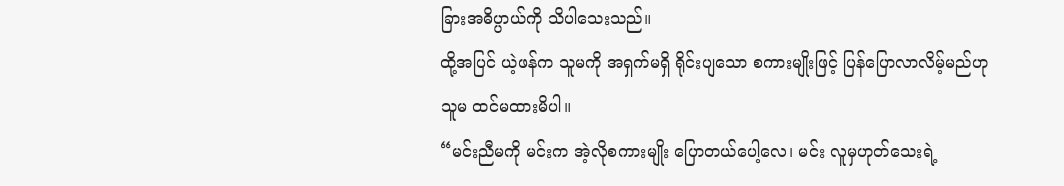ခြားအဓိပ္ပာယ်ကို သိပါသေးသည်။
ထို့အပြင် ယဲ့ဖန်က သူမကို အရှက်မရှိ ရိုင်းပျသော စကားမျိုးဖြင့် ပြန်ပြောလာလိမ့်မည်ဟု သူမ ထင်မထားမိပါ။
“မင်းညီမကို မင်းက အဲ့လိုစကားမျိုး ပြောတယ်ပေါ့လေ၊ မင်း လူမှဟုတ်သေးရဲ့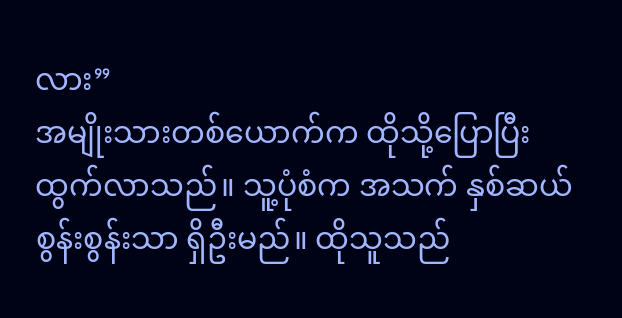လား”
အမျိုးသားတစ်ယောက်က ထိုသို့ပြောပြီး ထွက်လာသည်။ သူ့ပုံစံက အသက် နှစ်ဆယ်စွန်းစွန်းသာ ရှိဦးမည်။ ထိုသူသည်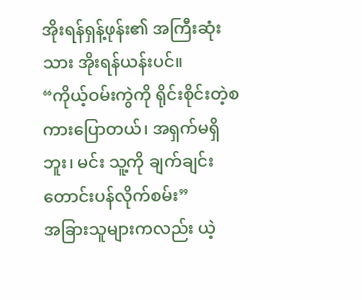အိုးရန်ရှန့်ဖုန်း၏ အကြီးဆုံးသား အိုးရန်ယန်းပင်။
“ကိုယ့်ဝမ်းကွဲကို ရိုင်းစိုင်းတဲ့စကားပြောတယ်၊ အရှက်မရှိဘူး၊ မင်း သူ့ကို ချက်ချင်း တောင်းပန်လိုက်စမ်း”
အခြားသူများကလည်း ယဲ့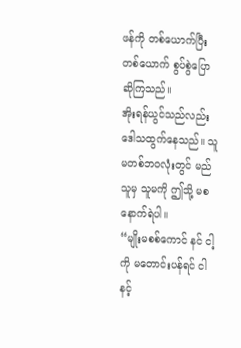ဖန်ကို တစ်ယောက်ပြီး တစ်ယောက် စွပ်စွဲပြောဆိုကြသည်။
အိုးရန်ယွင်သည်လည်း ဒေါသထွက်နေသည်။ သူမတစ်ဘဝလုံးတွင် မည်သူမှ သူမကို ဤသို့ မစနောက်ရဲပါ။
“မျိုးမစစ်ကောင် နင် ငါ့ကို မတောင်းပန်ရင် ငါ နင့်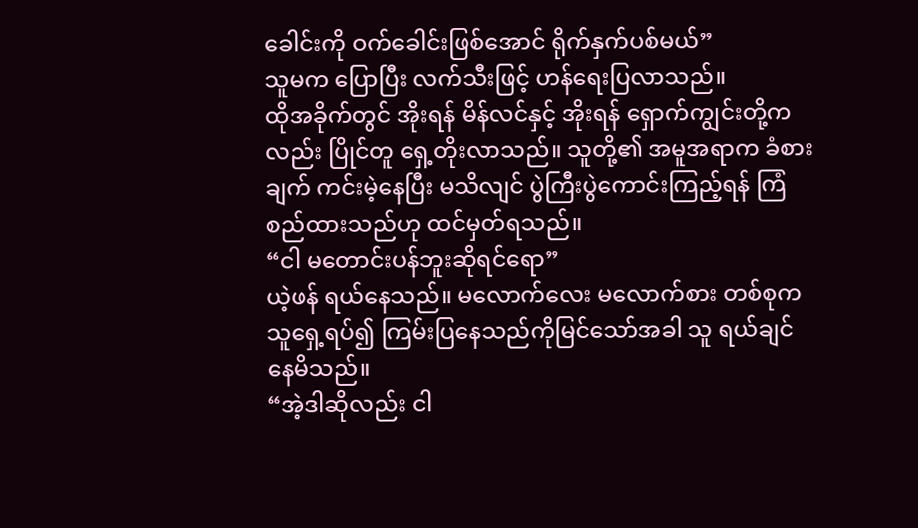ခေါင်းကို ဝက်ခေါင်းဖြစ်အောင် ရိုက်နှက်ပစ်မယ်”
သူမက ပြောပြီး လက်သီးဖြင့် ဟန်ရေးပြလာသည်။
ထိုအခိုက်တွင် အိုးရန် မိန်လင်နှင့် အိုးရန် ရှောက်ကျွင်းတို့ကလည်း ပြိုင်တူ ရှေ့တိုးလာသည်။ သူတို့၏ အမူအရာက ခံစားချက် ကင်းမဲ့နေပြီး မသိလျင် ပွဲကြီးပွဲကောင်းကြည့်ရန် ကြံစည်ထားသည်ဟု ထင်မှတ်ရသည်။
“ငါ မတောင်းပန်ဘူးဆိုရင်ရော”
ယဲ့ဖန် ရယ်နေသည်။ မလောက်လေး မလောက်စား တစ်စုက သူရှေ့ရပ်၍ ကြမ်းပြနေသည်ကိုမြင်သော်အခါ သူ ရယ်ချင်နေမိသည်။
“အဲ့ဒါဆိုလည်း ငါ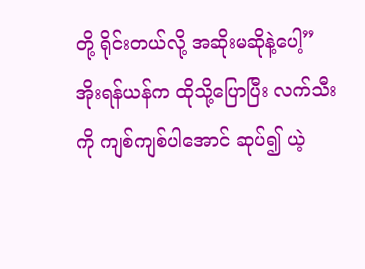တို့ ရိုင်းတယ်လို့ အဆိုးမဆိုနဲ့ပေါ့”
အိုးရန်ယန်က ထိုသို့ပြောပြီး လက်သီးကို ကျစ်ကျစ်ပါအောင် ဆုပ်၍ ယဲ့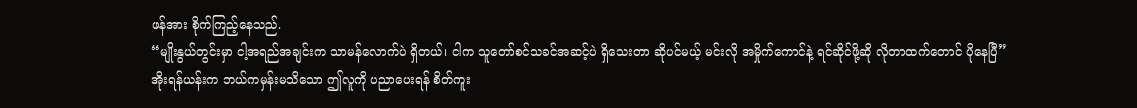ဖန်အား စိုက်ကြည့်နေသည်.
“မျိုးနွယ်တွင်းမှာ ငါ့အရည်အချင်းက သာမန်လောက်ပဲ ရှိတယ်၊ ငါက သူတော်စင်သခင်အဆင့်ပဲ ရှိသေးတာ ဆိုပင်မယ့် မင်းလို အမှိုက်ကောင်နဲ့ ရင်ဆိုင်ဖို့ဆို လိုတာထက်တောင် ပိုနေပြီ”
အိုးရန်ယန်းက ဘယ်ကမှန်းမသိသော ဤလူကို ပညာပေးရန် စိတ်ကူး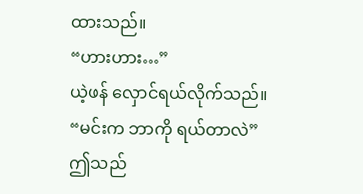ထားသည်။
“ဟားဟား…”
ယဲ့ဖန် လှောင်ရယ်လိုက်သည်။
“မင်းက ဘာကို ရယ်တာလဲ”
ဤသည်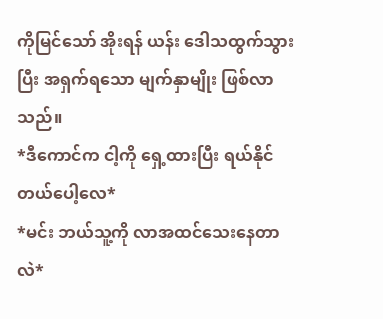ကိုမြင်သော် အိုးရန် ယန်း ဒေါသထွက်သွားပြီး အရှက်ရသော မျက်နှာမျိုး ဖြစ်လာသည်။
*ဒီကောင်က ငါ့ကို ရှေ့ထားပြီး ရယ်နိုင်တယ်ပေါ့လေ*
*မင်း ဘယ်သူ့ကို လာအထင်သေးနေတာလဲ*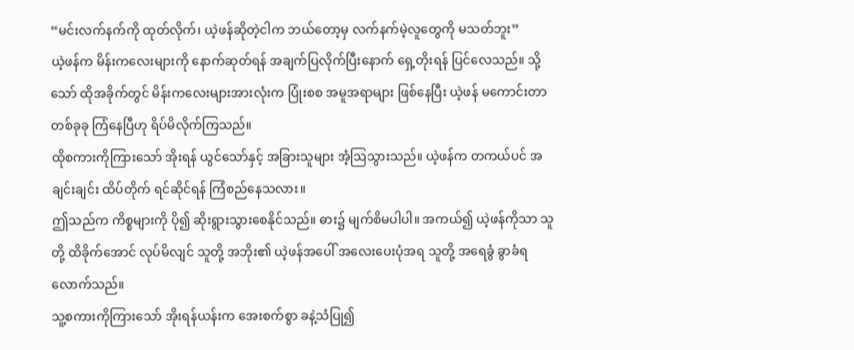“မင်းလက်နက်ကို ထုတ်လိုက်၊ ယဲ့ဖန်ဆိုတဲ့ငါက ဘယ်တော့မှ လက်နက်မဲ့လူတွေကို မသတ်ဘူး”
ယဲ့ဖန်က မိန်းကလေးများကို နောက်ဆုတ်ရန် အချက်ပြလိုက်ပြီးနောက် ရှေ့တိုးရန် ပြင်လေသည်။ သို့သော် ထိုအခိုက်တွင် မိန်းကလေးများအားလုံးက ပြုံးစစ အမူအရာများ ဖြစ်နေပြီး ယဲ့ဖန် မကောင်းတာ တစ်ခုခု ကြံနေပြီဟု ရိပ်မိလိုက်ကြသည်။
ထိုစကားကိုကြားသော် အိုးရန် ယွင်သော်နှင့် အခြားသူများ အံ့ဩသွားသည်။ ယဲ့ဖန်က တကယ်ပင် အချင်းချင်း ထိပ်တိုက် ရင်ဆိုင်ရန် ကြံစည်နေသလား။
ဤသည်က ကိစ္စများကို ပို၍ ဆိုးရွားသွားစေနိုင်သည်။ ဓား၌ မျက်စိမပါပါ။ အကယ်၍ ယဲ့ဖန်ကိုသာ သူတို့ ထိခိုက်အောင် လုပ်မိလျင် သူတို့ အဘိုး၏ ယဲ့ဖန်အပေါ် အလေးပေးပုံအရ သူတို့ အရေခွံ ခွာခံရလောက်သည်။
သူ့စကားကိုကြားသော် အိုးရန်ယန်းက အေးစက်စွာ ခနဲ့သံပြု၍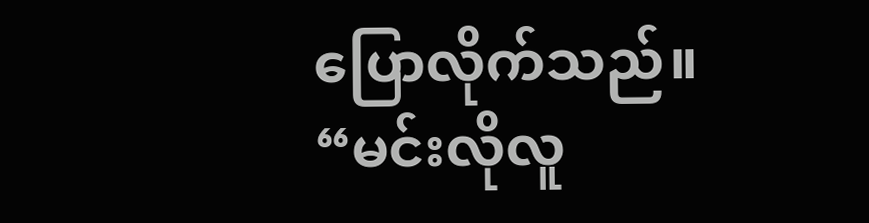ပြောလိုက်သည်။
“မင်းလိုလူ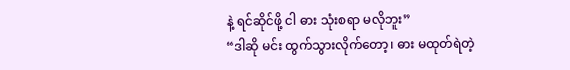နဲ့ ရင်ဆိုင်ဖို့ ငါ ဓား သုံးစရာ မလိုဘူး”
“ဒါဆို မင်း ထွက်သွားလိုက်တော့၊ ဓား မထုတ်ရဲတဲ့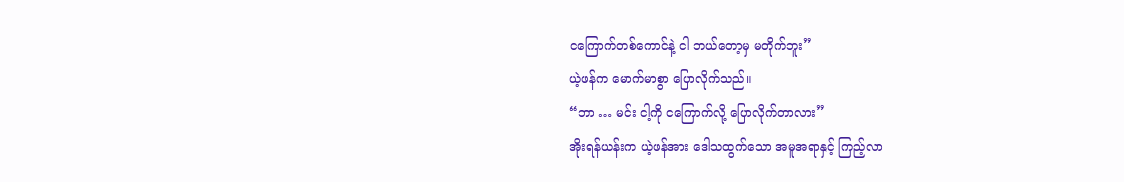ငကြောက်တစ်ကောင်နဲ့ ငါ ဘယ်တော့မှ မတိုက်ဘူး”
ယဲ့ဖန်က မောက်မာစွာ ပြောလိုက်သည်။
“ဘာ … မင်း ငါ့ကို ငကြောက်လို့ ပြောလိုက်တာလား”
အိုးရန်ယန်းက ယဲ့ဖန်အား ဒေါသထွက်သော အမူအရာနှင့် ကြည့်လာ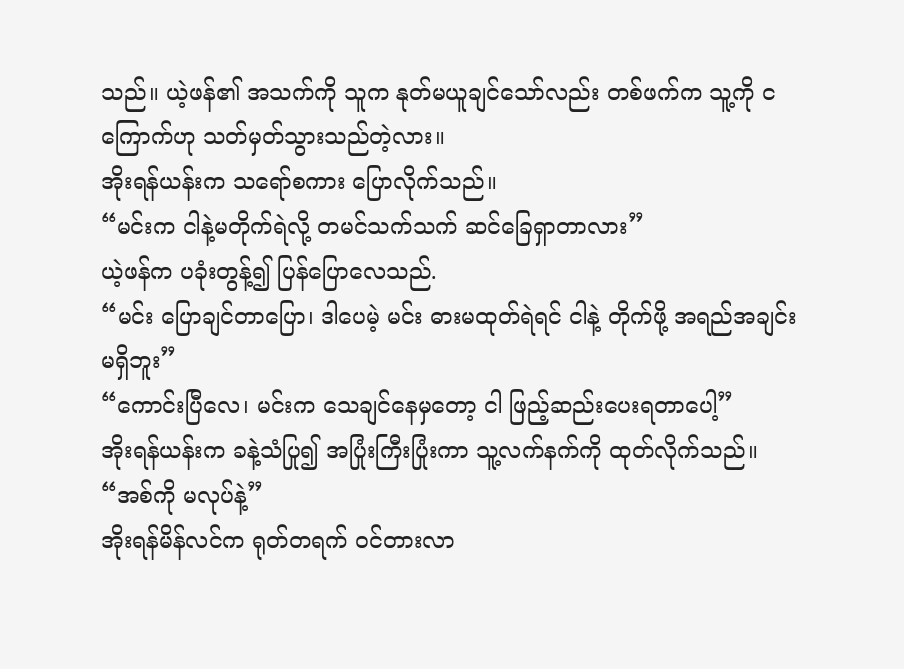သည်။ ယဲ့ဖန်၏ အသက်ကို သူက နုတ်မယူချင်သော်လည်း တစ်ဖက်က သူ့ကို ငကြောက်ဟု သတ်မှတ်သွားသည်တဲ့လား။
အိုးရန်ယန်းက သရော်စကား ပြောလိုက်သည်။
“မင်းက ငါနဲ့မတိုက်ရဲလို့ တမင်သက်သက် ဆင်ခြေရှာတာလား”
ယဲ့ဖန်က ပခုံးတွန့်၍ ပြန်ပြောလေသည်.
“မင်း ပြောချင်တာပြော၊ ဒါပေမဲ့ မင်း ဓားမထုတ်ရဲရင် ငါနဲ့ တိုက်ဖို့ အရည်အချင်း မရှိဘူး”
“ကောင်းပြီလေ၊ မင်းက သေချင်နေမှတော့ ငါ ဖြည့်ဆည်းပေးရတာပေါ့”
အိုးရန်ယန်းက ခနဲ့သံပြု၍ အပြုံးကြီးပြုံးကာ သူ့လက်နက်ကို ထုတ်လိုက်သည်။
“အစ်ကို မလုပ်နဲ့”
အိုးရန်မိန်လင်က ရုတ်တရက် ဝင်တားလာ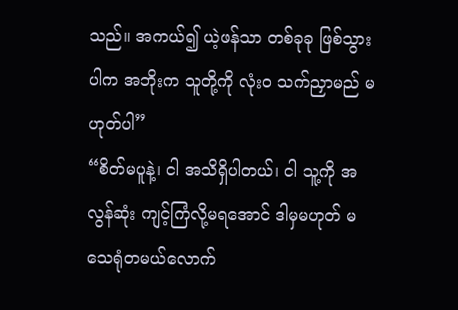သည်။ အကယ်၍ ယဲ့ဖန်သာ တစ်ခုခု ဖြစ်သွားပါက အဘိုးက သူတို့ကို လုံးဝ သက်ညှာမည် မဟုတ်ပါ”
“စိတ်မပူနဲ့၊ ငါ အသိရှိပါတယ်၊ ငါ သူ့ကို အလွန်ဆုံး ကျင့်ကြံလို့မရအောင် ဒါမှမဟုတ် မသေရုံတမယ်လောက်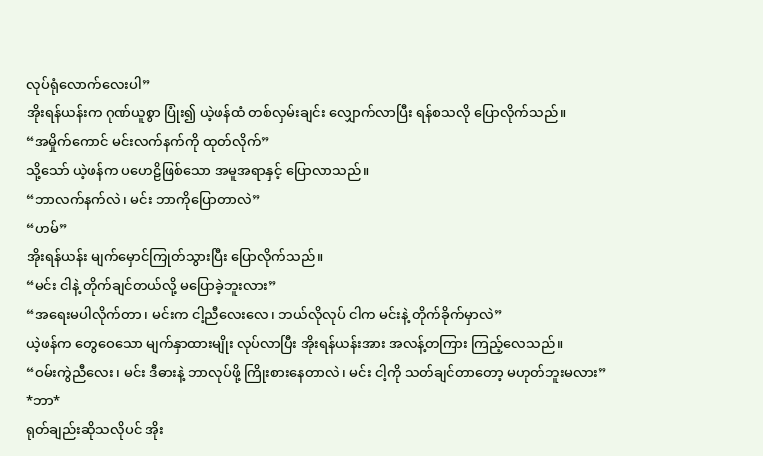လုပ်ရုံလောက်လေးပါ”
အိုးရန်ယန်းက ဂုဏ်ယူစွာ ပြုံး၍ ယဲ့ဖန်ထံ တစ်လှမ်းချင်း လျှောက်လာပြီး ရန်စသလို ပြောလိုက်သည်။
“အမှိုက်ကောင် မင်းလက်နက်ကို ထုတ်လိုက်”
သို့သော် ယဲ့ဖန်က ပဟေဠိဖြစ်သော အမူအရာနှင့် ပြောလာသည်။
“ဘာလက်နက်လဲ၊ မင်း ဘာကိုပြောတာလဲ”
“ဟမ်”
အိုးရန်ယန်း မျက်မှောင်ကြုတ်သွားပြီး ပြောလိုက်သည်။
“မင်း ငါနဲ့ တိုက်ချင်တယ်လို့ မပြောခဲ့ဘူးလား”
“အရေးမပါလိုက်တာ၊ မင်းက ငါ့ညီလေးလေ၊ ဘယ်လိုလုပ် ငါက မင်းနဲ့ တိုက်ခိုက်မှာလဲ”
ယဲ့ဖန်က တွေဝေသော မျက်နှာထားမျိုး လုပ်လာပြီး အိုးရန်ယန်းအား အလန့်တကြား ကြည့်လေသည်။
“ဝမ်းကွဲညီလေး၊ မင်း ဒီဓားနဲ့ ဘာလုပ်ဖို့ ကြိုးစားနေတာလဲ၊ မင်း ငါ့ကို သတ်ချင်တာတော့ မဟုတ်ဘူးမလား”
*ဘာ*
ရုတ်ချည်းဆိုသလိုပင် အိုး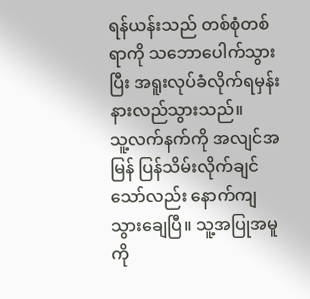ရန်ယန်းသည် တစ်စုံတစ်ရာကို သဘောပေါက်သွားပြီး အရူးလုပ်ခံလိုက်ရမှန်း နားလည်သွားသည်။
သူ့လက်နက်ကို အလျင်အမြန် ပြန်သိမ်းလိုက်ချင်သော်လည်း နောက်ကျသွားချေပြီ။ သူ့အပြုအမူကို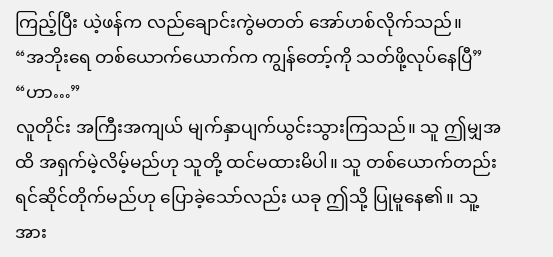ကြည့်ပြီး ယဲ့ဖန်က လည်ချောင်းကွဲမတတ် အော်ဟစ်လိုက်သည်။
“အဘိုးရေ တစ်ယောက်ယောက်က ကျွန်တော့်ကို သတ်ဖို့လုပ်နေပြီ”
“ဟာ…”
လူတိုင်း အကြီးအကျယ် မျက်နှာပျက်ယွင်းသွားကြသည်။ သူ ဤမျှအထိ အရှက်မဲ့လိမ့်မည်ဟု သူတို့ ထင်မထားမိပါ။ သူ တစ်ယောက်တည်း ရင်ဆိုင်တိုက်မည်ဟု ပြောခဲ့သော်လည်း ယခု ဤသို့ ပြုမူနေ၏။ သူ့အား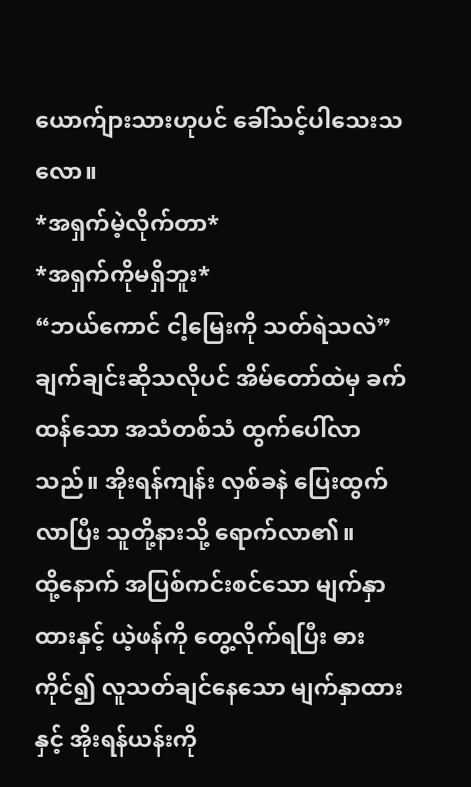ယောက်ျားသားဟုပင် ခေါ်သင့်ပါသေးသလော။
*အရှက်မဲ့လိုက်တာ*
*အရှက်ကိုမရှိဘူး*
“ဘယ်ကောင် ငါ့မြေးကို သတ်ရဲသလဲ”
ချက်ချင်းဆိုသလိုပင် အိမ်တော်ထဲမှ ခက်ထန်သော အသံတစ်သံ ထွက်ပေါ်လာသည်။ အိုးရန်ကျန်း လှစ်ခနဲ ပြေးထွက်လာပြီး သူတို့နားသို့ ရောက်လာ၏။
ထို့နောက် အပြစ်ကင်းစင်သော မျက်နှာထားနှင့် ယဲ့ဖန်ကို တွေ့လိုက်ရပြီး ဓားကိုင်၍ လူသတ်ချင်နေသော မျက်နှာထားနှင့် အိုးရန်ယန်းကို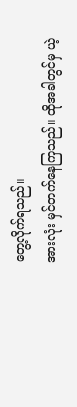တွေ့လိုက်ရသည်။
အားလုံး မှင်တက်နေကြသည်။ ထိုအခါတွင်မှ ယဲ့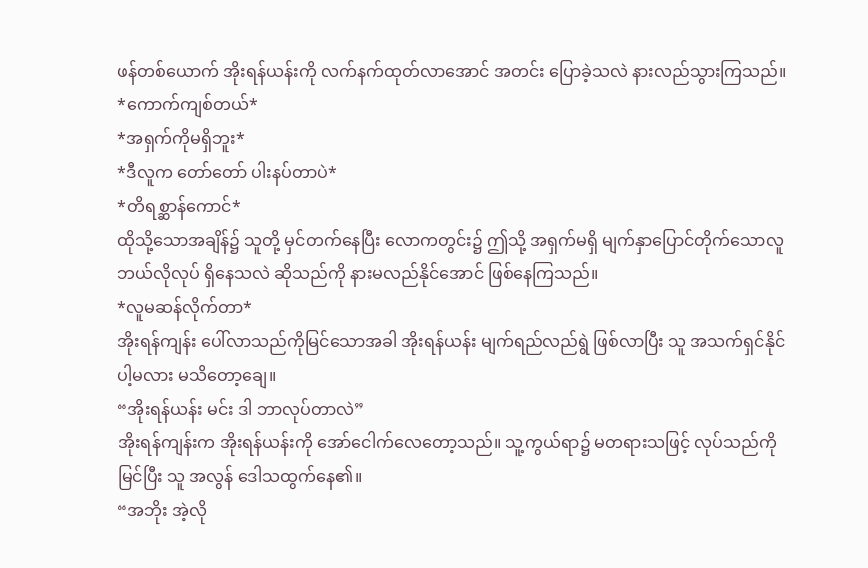ဖန်တစ်ယောက် အိုးရန်ယန်းကို လက်နက်ထုတ်လာအောင် အတင်း ပြောခဲ့သလဲ နားလည်သွားကြသည်။
*ကောက်ကျစ်တယ်*
*အရှက်ကိုမရှိဘူး*
*ဒီလူက တော်တော် ပါးနပ်တာပဲ*
*တိရစ္ဆာန်ကောင်*
ထိုသို့သောအချိန်၌ သူတို့ မှင်တက်နေပြီး လောကတွင်း၌ ဤသို့ အရှက်မရှိ မျက်နှာပြောင်တိုက်သောလူ ဘယ်လိုလုပ် ရှိနေသလဲ ဆိုသည်ကို နားမလည်နိုင်အောင် ဖြစ်နေကြသည်။
*လူမဆန်လိုက်တာ*
အိုးရန်ကျန်း ပေါ်လာသည်ကိုမြင်သောအခါ အိုးရန်ယန်း မျက်ရည်လည်ရွဲ ဖြစ်လာပြီး သူ အသက်ရှင်နိုင်ပါ့မလား မသိတော့ချေ။
“အိုးရန်ယန်း မင်း ဒါ ဘာလုပ်တာလဲ”
အိုးရန်ကျန်းက အိုးရန်ယန်းကို အော်ငေါက်လေတော့သည်။ သူ့ကွယ်ရာ၌ မတရားသဖြင့် လုပ်သည်ကိုမြင်ပြီး သူ အလွန် ဒေါသထွက်နေ၏။
“အဘိုး အဲ့လို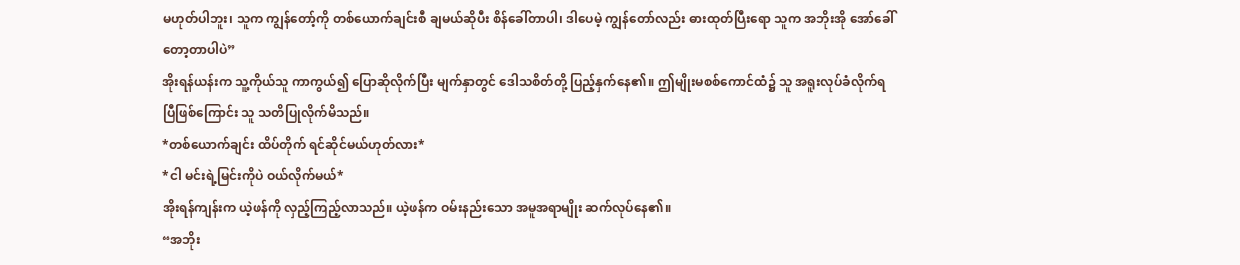မဟုတ်ပါဘူး၊ သူက ကျွန်တော့်ကို တစ်ယောက်ချင်းစီ ချမယ်ဆိုပီး စိန်ခေါ်တာပါ၊ ဒါပေမဲ့ ကျွန်တော်လည်း ဓားထုတ်ပြီးရော သူက အဘိုးအို အော်ခေါ်တော့တာပါပဲ”
အိုးရန်ယန်းက သူ့ကိုယ်သူ ကာကွယ်၍ ပြောဆိုလိုက်ပြီး မျက်နှာတွင် ဒေါသစိတ်တို့ ပြည့်နှက်နေ၏။ ဤမျိုးမစစ်ကောင်ထံ၌ သူ အရူးလုပ်ခံလိုက်ရပြီဖြစ်ကြောင်း သူ သတိပြုလိုက်မိသည်။
*တစ်ယောက်ချင်း ထိပ်တိုက် ရင်ဆိုင်မယ်ဟုတ်လား*
*ငါ မင်းရဲ့မြင်းကိုပဲ ဝယ်လိုက်မယ်*
အိုးရန်ကျန်းက ယဲ့ဖန်ကို လှည့်ကြည့်လာသည်။ ယဲ့ဖန်က ဝမ်းနည်းသော အမူအရာမျိုး ဆက်လုပ်နေ၏။
“အဘိုး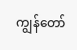ကျွန်တော်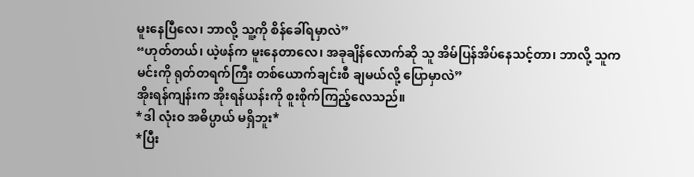မူးနေပြီလေ၊ ဘာလို့ သူ့ကို စိန်ခေါ်ရမှာလဲ”
“ဟုတ်တယ်၊ ယဲ့ဖန်က မူးနေတာလေ၊ အခုချိန်လောက်ဆို သူ အိမ်ပြန်အိပ်နေသင့်တာ၊ ဘာလို့ သူက မင်းကို ရုတ်တရက်ကြီး တစ်ယောက်ချင်းစီ ချမယ်လို့ ပြောမှာလဲ”
အိုးရန်ကျန်းက အိုးရန်ယန်းကို စူးစိုက်ကြည့်လေသည်။
*ဒါ လုံးဝ အဓိပ္ပာယ် မရှိဘူး*
*ပြီး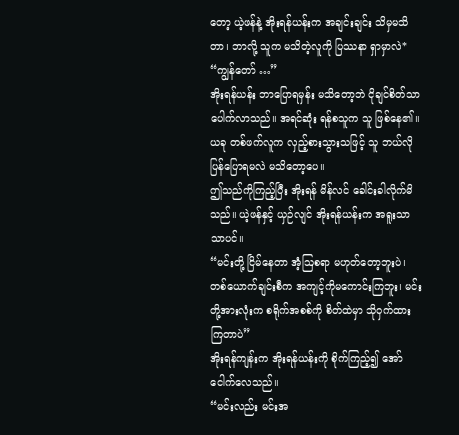တော့ ယဲ့ဖန်နဲ့ အိုးရန်ယန်းက အချင်းချင်း သိမှမသိတာ၊ ဘာလို့ သူက မသိတဲ့လူကို ပြဿနာ ရှာမှာလဲ*
“ကျွန်တော် …”
အိုးရန်ယန်း ဘာပြောရမှန်း မသိတော့ဘဲ ငိုချင်စိတ်သာ ပေါက်လာသည်။ အရင်ဆုံး ရန်စသူက သူ ဖြစ်နေ၏။ ယခု တစ်ဖက်လူက လှည့်စားသွားသဖြင့် သူ ဘယ်လို ပြန်ပြောရမလဲ မသိတော့ပေ။
ဤသည်ကိုကြည့်ပြီး အိုးရန် မိန်လင် ခေါင်းခါလိုက်မိသည်။ ယဲ့ဖန်နှင့် ယှဉ်လျင် အိုးရန်ယန်းက အရူးသာသာပင်။
“မင်းတို့ ငြိမ်နေတာ အံ့ဩစရာ မဟုတ်တော့ဘူးပဲ၊ တစ်ယောက်ချင်းစီက အကျင့်ကိုမကောင်းကြဘူး၊ မင်းတို့အားလုံးက စရိုက်အစစ်ကို စိတ်ထဲမှာ သိုဝှက်ထားကြတာပဲ”
အိုးရန်ကျန်းက အိုးရန်ယန်းကို စိုက်ကြည့်၍ အော်ငေါက်လေသည်။
“မင်းလည်း မင်းအ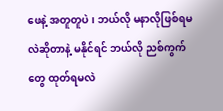ဖေနဲ့ အတူတူပဲ၊ ဘယ်လို မနာလိုဖြစ်ရမလဲဆိုတာနဲ့ မနိုင်ရင် ဘယ်လို ညစ်ကွက်တွေ ထုတ်ရမလဲ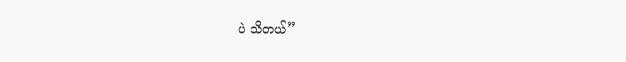ပဲ သိတယ်”